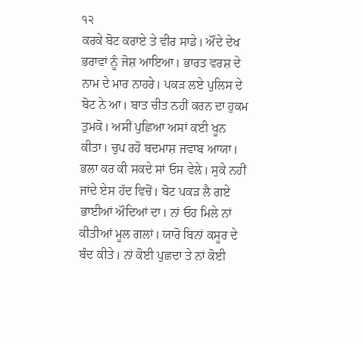੧੨
ਕਰਕੇ ਬੋਟ ਕਰਾਏ ਤੇ ਵੀਰ ਸਾਡੇ। ਔਂਦੇ ਦੇਖ ਭਰਾਵਾਂ ਨੂੰ ਜੋਸ਼ ਆਇਆ। ਭਾਰਤ ਵਰਸ਼ ਦੇ ਨਾਮ ਦੇ ਮਾਰ ਨਾਹਰੇ। ਪਕੜ ਲਏ ਪੁਲਿਸ ਦੇ ਬੋਟ ਨੇ ਆ। ਬਾਤ ਚੀਤ ਨਹੀਂ ਕਰਨ ਦਾ ਹੁਕਮ ਤੁਮਕੋ। ਅਸੀਂ ਪੁਛਿਆ ਅਸਾਂ ਕਈ ਖੂਨ ਕੀਤਾ। ਚੁਪ ਰਹੋ ਬਦਮਾਸ਼ ਜਵਾਬ ਆਯਾ। ਭਲਾ ਕਰ ਕੀ ਸਕਦੇ ਸਾਂ ਓਸ ਵੇਲੇ। ਸੁਕੇ ਨਹੀਂ ਜਾਂਦੇ ਏਸ ਹੱਦ ਵਿਚੋਂ। ਬੋਟ ਪਕੜ ਲੈ ਗਏ ਭਾਈਆਂ ਔਦਿਆਂ ਦਾ। ਨਾਂ ਓਹ ਮਿਲੇ ਨਾਂ ਕੀਤੀਆਂ ਮੂਲ ਗਲਾਂ। ਯਾਰੋ ਬਿਨਾਂ ਕਸੂਰ ਦੇ ਬੰਦ ਕੀਤੇ। ਨਾਂ ਕੋਈ ਪੁਛਦਾ ਤੇ ਨਾਂ ਕੋਈ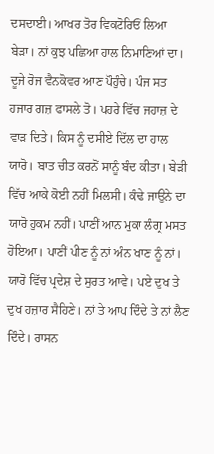ਦਸਦਾਈ। ਆਖਰ ਤੋਰ ਵਿਕਟੋਰਿਓਂ ਲਿਆ ਬੇੜਾ। ਨਾਂ ਕੁਝ ਪਛਿਆ ਹਾਲ ਨਿਮਾਣਿਆਂ ਦਾ। ਦੂਜੇ ਰੋਜ ਵੈਨਕੋਵਰ ਆਣ ਪੌਹੁੰਚੇ। ਪੰਜ ਸਤ ਹਜਾਰ ਗਜ਼ ਫਾਸਲੇ ਤੋ। ਪਹਰੇ ਵਿੱਚ ਜਹਾਜ਼ ਦੇ ਵਾੜ ਦਿਤੇ। ਕਿਸ ਨੂੰ ਦਸੀਏ ਦਿੱਲ ਦਾ ਹਾਲ ਯਾਰੋ। ਬਾਤ ਚੀਤ ਕਰਨੋਂ ਸਾਨੂੰ ਬੰਦ ਕੀਤਾ। ਬੇੜੀ ਵਿੱਚ ਆਕੇ ਕੋਈ ਨਹੀਂ ਮਿਲਸੀ। ਕੰਢੇ ਜਾਉਨੇ ਦਾ ਯਾਰੋ ਹੁਕਮ ਨਹੀਂ। ਪਾਣੀਂ ਆਨ ਮੁਕਾ ਲੰਗ੍ਰ ਮਸਤ ਹੋਇਆ। ਪਾਣੀਂ ਪੀਣ ਨੂੰ ਨਾਂ ਅੰਨ ਖਾਣ ਨੂੰ ਨਾਂ। ਯਾਰੋ ਵਿੱਚ ਪ੍ਰਦੇਸ਼ ਦੇ ਸੁਰਤ ਆਵੇ। ਪਏ ਦੁਖ ਤੇ ਦੁਖ ਹਜ਼ਾਰ ਸੈਹਿਣੇ। ਨਾਂ ਤੇ ਆਪ ਦਿੰਦੇ ਤੇ ਨਾਂ ਲੈਣ ਦਿੰਦੇ। ਰਾਸਨ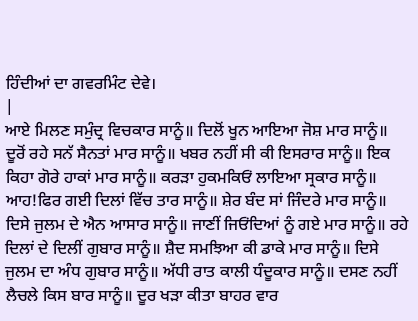ਹਿੰਦੀਆਂ ਦਾ ਗਵਰਮਿੰਟ ਦੇਵੇ।
|
ਆਏ ਮਿਲਣ ਸਮੁੰਦ੍ਰ ਵਿਚਕਾਰ ਸਾਨੂੰ॥ ਦਿਲੋਂ ਖੂਨ ਆਇਆ ਜੋਸ਼ ਮਾਰ ਸਾਨੂੰ॥ ਦੂਰੋਂ ਰਹੇ ਸਨੱ ਸੈਨਤਾਂ ਮਾਰ ਸਾਨੂੰ॥ ਖਬਰ ਨਹੀਂ ਸੀ ਕੀ ਇਸਰਾਰ ਸਾਨੂੰ॥ ਇਕ ਕਿਹਾ ਗੋਰੇ ਹਾਕਾਂ ਮਾਰ ਸਾਨੂੰ॥ ਕਰੜਾ ਹੁਕਮਕਿਓਂ ਲਾਇਆ ਸ੍ਰਕਾਰ ਸਾਨੂੰ॥ ਆਹ!ਫਿਰ ਗਈ ਦਿਲਾਂ ਵਿੱਚ ਤਾਰ ਸਾਨੂੰ॥ ਸ਼ੇਰ ਬੰਦ ਸਾਂ ਜਿੰਦਰੇ ਮਾਰ ਸਾਨੂੰ॥ ਦਿਸੇ ਜੁਲਮ ਦੇ ਐਨ ਆਸਾਰ ਸਾਨੂੰ॥ ਜਾਣੀਂ ਜਿਓਂਦਿਆਂ ਨੂੰ ਗਏ ਮਾਰ ਸਾਨੂੰ॥ ਰਹੇ ਦਿਲਾਂ ਦੇ ਦਿਲੀਂ ਗੁਬਾਰ ਸਾਨੂੰ॥ ਸ਼ੈਦ ਸਮਝਿਆ ਕੀ ਡਾਕੇ ਮਾਰ ਸਾਨੂੰ॥ ਦਿਸੇ ਜੁਲਮ ਦਾ ਅੰਧ ਗੁਬਾਰ ਸਾਨੂੰ॥ ਅੱਧੀ ਰਾਤ ਕਾਲੀ ਧੰਦੂਕਾਰ ਸਾਨੂੰ॥ ਦਸਣ ਨਹੀਂ ਲੈਚਲੇ ਕਿਸ ਬਾਰ ਸਾਨੂੰ॥ ਦੂਰ ਖੜਾ ਕੀਤਾ ਬਾਹਰ ਵਾਰ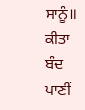ਸਾਨੂੰ॥ ਕੀਤਾ ਬੰਦ ਪਾਣੀਂ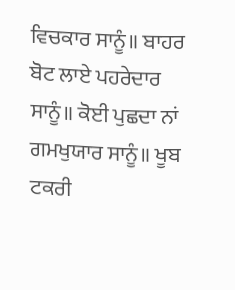ਵਿਚਕਾਰ ਸਾਨੂੰ॥ ਬਾਹਰ ਬੋਟ ਲਾਏ ਪਹਰੇਦਾਰ ਸਾਨੂੰ॥ ਕੋਈ ਪੁਛਦਾ ਨਾਂ ਗਮਖੁਯਾਰ ਸਾਨੂੰ॥ ਖੂਬ ਟਕਰੀ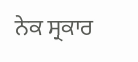ਨੇਕ ਸ੍ਰਕਾਰ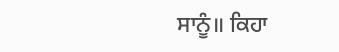ਸਾਨੂੰ॥ ਕਿਹਾ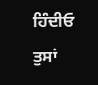ਹਿੰਦੀਓ ਤੁਸਾਂ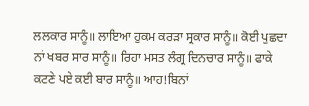ਲਲਕਾਰ ਸਾਨੂੰ॥ ਲਾਇਆ ਹੁਕਮ ਕਰੜਾ ਸ੍ਰਕਾਰ ਸਾਨੂੰ॥ ਕੋਈ ਪੁਛਦਾ ਨਾਂ ਖਬਰ ਸਾਰ ਸਾਨੂੰ॥ ਰਿਹਾ ਮਸਤ ਲੰਗ੍ਰ ਦਿਨਚਾਰ ਸਾਨੂੰ॥ ਫਾਕੇ ਕਟਣੇ ਪਏ ਕਈ ਬਾਰ ਸਾਨੂੰ॥ ਆਹ!ਬਿਨਾਂ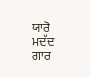ਯਾਰੋ ਮਦੱਦ ਗਾਰ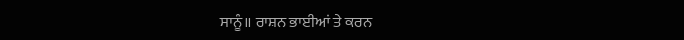ਸਾਨੂੰ॥ ਰਾਸ਼ਨ ਭਾਈਆਂ ਤੇ ਕਰਨ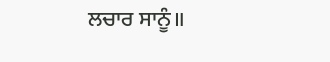ਲਚਾਰ ਸਾਨੂੰ॥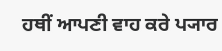ਹਥੀਂ ਆਪਣੀ ਵਾਹ ਕਰੇ ਪ੍ਯਾਰ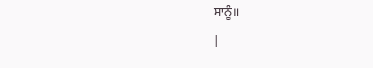ਸਾਨੂੰ॥
|